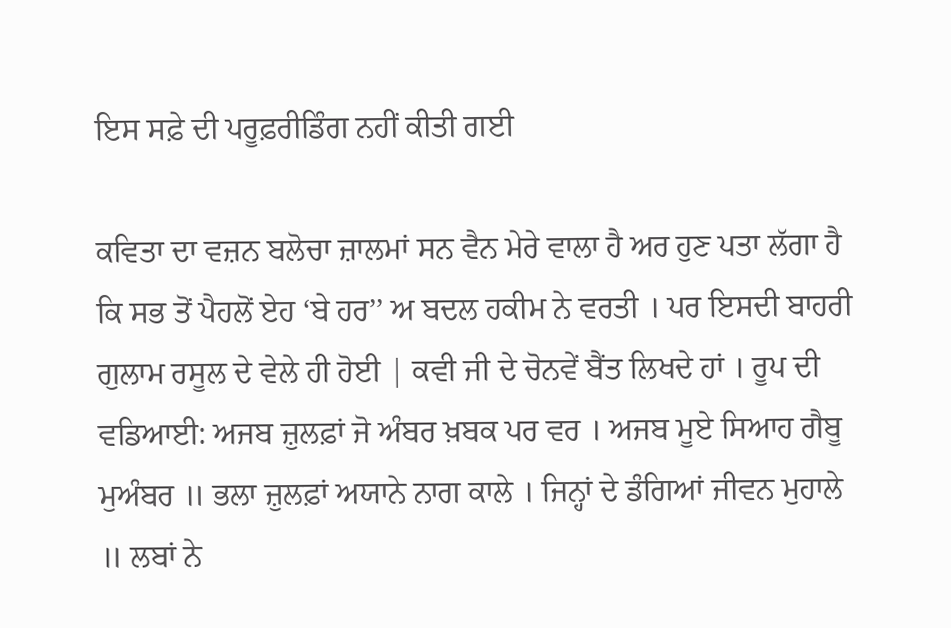ਇਸ ਸਫ਼ੇ ਦੀ ਪਰੂਫ਼ਰੀਡਿੰਗ ਨਹੀਂ ਕੀਤੀ ਗਈ

ਕਵਿਤਾ ਦਾ ਵਜ਼ਨ ਬਲੋਚਾ ਜ਼ਾਲਮਾਂ ਸਨ ਵੈਨ ਮੇਰੇ ਵਾਲਾ ਹੈ ਅਰ ਹੁਣ ਪਤਾ ਲੱਗਾ ਹੈ ਕਿ ਸਭ ਤੋਂ ਪੈਹਲੋਂ ਏਹ ‘ਬੇ ਹਰ’’ ਅ ਬਦਲ ਹਕੀਮ ਨੇ ਵਰਤੀ । ਪਰ ਇਸਦੀ ਬਾਹਰੀ ਗੁਲਾਮ ਰਸੂਲ ਦੇ ਵੇਲੇ ਹੀ ਹੋਈ | ਕਵੀ ਜੀ ਦੇ ਚੋਨਵੇਂ ਬੈਂਤ ਲਿਖਦੇ ਹਾਂ । ਰੂਪ ਦੀ ਵਡਿਆਈ: ਅਜਬ ਜ਼ੁਲਫ਼ਾਂ ਜੋ ਅੰਬਰ ਖ਼ਬਕ ਪਰ ਵਰ । ਅਜਬ ਮੂਏ ਸਿਆਹ ਗੈਬੂ ਮੁਅੰਬਰ ॥ ਭਲਾ ਜ਼ੁਲਫ਼ਾਂ ਅਯਾਨੇ ਨਾਗ ਕਾਲੇ । ਜਿਨ੍ਹਾਂ ਦੇ ਡੰਗਿਆਂ ਜੀਵਨ ਮੁਹਾਲੇ ॥ ਲਬਾਂ ਨੇ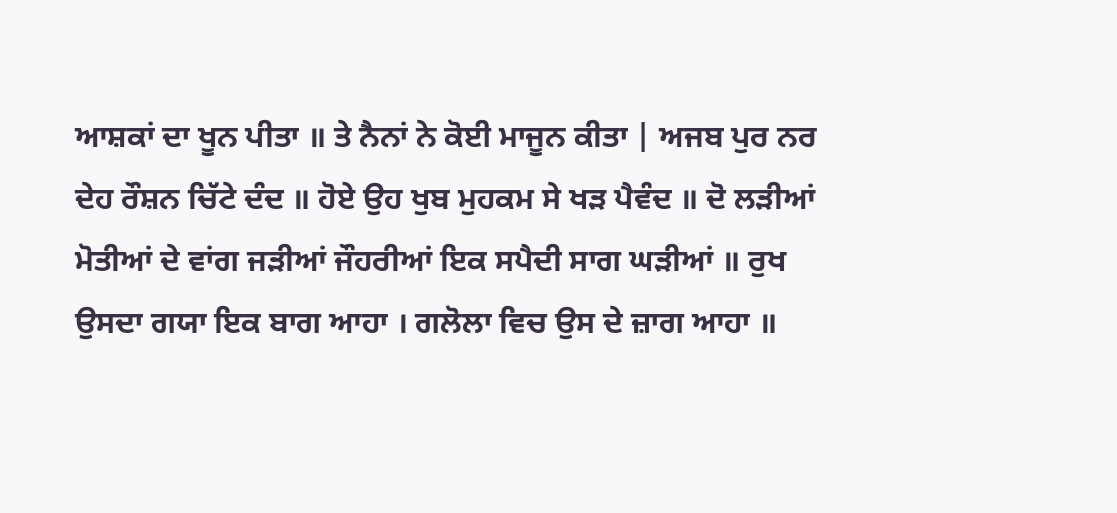ਆਸ਼ਕਾਂ ਦਾ ਖੂਨ ਪੀਤਾ ॥ ਤੇ ਨੈਨਾਂ ਨੇ ਕੋਈ ਮਾਜੂਨ ਕੀਤਾ | ਅਜਬ ਪੁਰ ਨਰ ਦੇਹ ਰੌਸ਼ਨ ਚਿੱਟੇ ਦੰਦ ॥ ਹੋਏ ਉਹ ਖੁਬ ਮੁਹਕਮ ਸੇ ਖੜ ਪੈਵੰਦ ॥ ਦੋ ਲੜੀਆਂ ਮੋਤੀਆਂ ਦੇ ਵਾਂਗ ਜੜੀਆਂ ਜੌਹਰੀਆਂ ਇਕ ਸਪੈਦੀ ਸਾਗ ਘੜੀਆਂ ॥ ਰੁਖ ਉਸਦਾ ਗਯਾ ਇਕ ਬਾਗ ਆਹਾ । ਗਲੋਲਾ ਵਿਚ ਉਸ ਦੇ ਜ਼ਾਗ ਆਹਾ ॥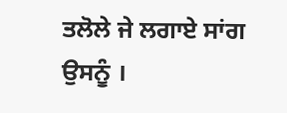ਤਲੋਲੇ ਜੇ ਲਗਾਏ ਸਾਂਗ ਉਸਨੂੰ ।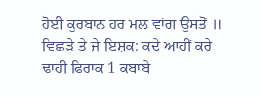ਹੋਈ ਕੁਰਬਾਨ ਹਰ ਮਲ ਵਾਂਗ ਉਸਤੋਂ ॥ ਵਿਛੜੇ ਤੇ ਜੇ ਇਸ਼ਕ: ਕਦੇ ਆਹੀਂ ਕਰੇ ਢਾਹੀ ਫਿਰਾਕ 1 ਕਬਾਬੇ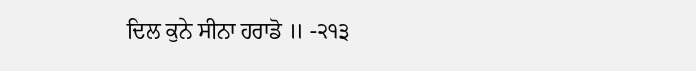ਦਿਲ ਕੁਨੇ ਸੀਨਾ ਹਰਾਡੋ ॥ -੨੧੩